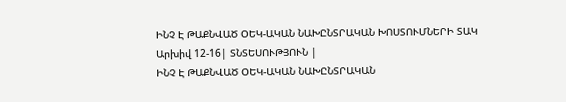ԻՆՉ Է ԹԱՔՆՎԱԾ ՕԵԿ-ԱԿԱՆ ՆԱԽԸՆՏՐԱԿԱՆ ԽՈՍՏՈՒՄՆԵՐԻ ՏԱԿ
Արխիվ 12-16| ՏՆՏԵՍՈՒԹՅՈՒՆ |
ԻՆՉ Է ԹԱՔՆՎԱԾ ՕԵԿ-ԱԿԱՆ ՆԱԽԸՆՏՐԱԿԱՆ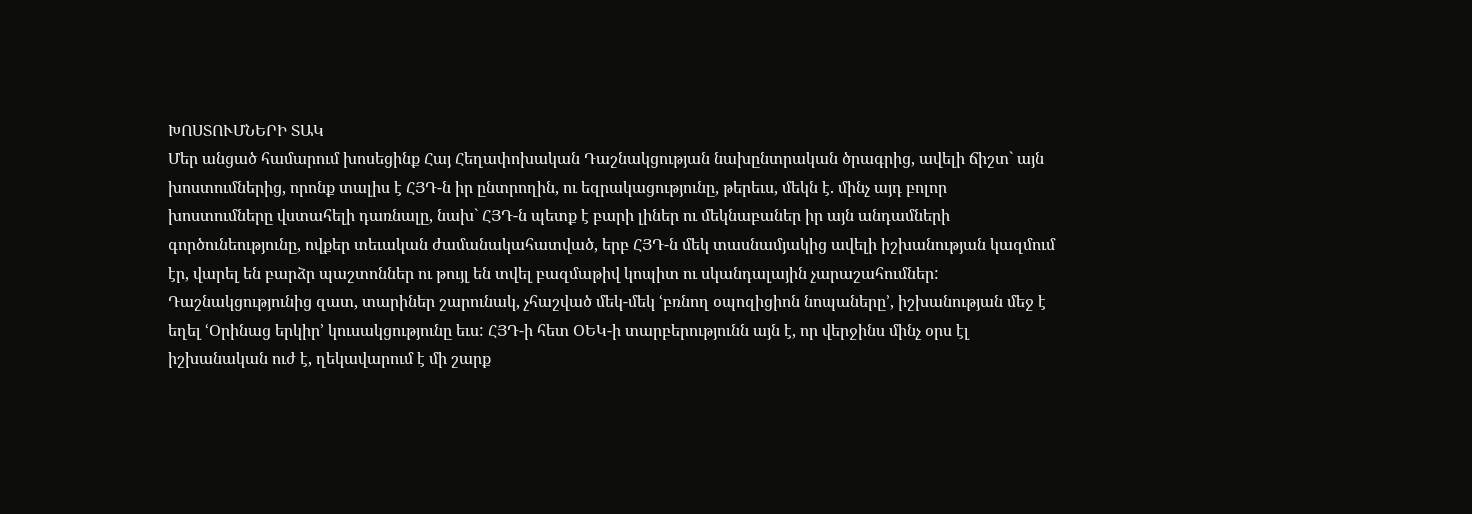ԽՈՍՏՈՒՄՆԵՐԻ ՏԱԿ
Մեր անցած համարում խոսեցինք Հայ Հեղափոխական Դաշնակցության նախընտրական ծրագրից, ավելի ճիշտ` այն խոստումներից, որոնք տալիս է ՀՅԴ-ն իր ընտրողին, ու եզրակացությունը, թերեւս, մեկն է. մինչ այդ բոլոր խոստումները վստահելի դառնալը, նախ` ՀՅԴ-ն պետք է բարի լիներ ու մեկնաբաներ իր այն անդամների գործունեությունը, ովքեր տեւական ժամանակահատված, երբ ՀՅԴ-ն մեկ տասնամյակից ավելի իշխանության կազմում էր, վարել են բարձր պաշտոններ ու թույլ են տվել բազմաթիվ կոպիտ ու սկանդալային չարաշահումներ: Դաշնակցությունից զատ, տարիներ շարունակ, չհաշված մեկ-մեկ ՙբռնող օպոզիցիոն նոպաները՚, իշխանության մեջ է եղել ՙՕրինաց երկիր՚ կուսակցությունը եւս: ՀՅԴ-ի հետ ՕԵԿ-ի տարբերությունն այն է, որ վերջինս մինչ օրս էլ իշխանական ուժ է, ղեկավարում է մի շարք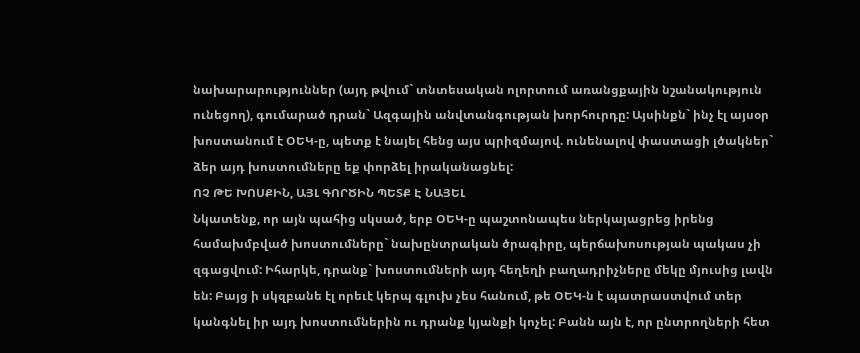նախարարություններ (այդ թվում` տնտեսական ոլորտում առանցքային նշանակություն ունեցող), գումարած դրան` Ազգային անվտանգության խորհուրդը: Այսինքն` ինչ էլ այսօր խոստանում է ՕԵԿ-ը, պետք է նայել հենց այս պրիզմայով. ունենալով փաստացի լծակներ` ձեր այդ խոստումները եք փորձել իրականացնել:
ՈՉ ԹԵ ԽՈՍՔԻՆ, ԱՅԼ ԳՈՐԾԻՆ ՊԵՏՔ Է ՆԱՅԵԼ
Նկատենք, որ այն պահից սկսած, երբ ՕԵԿ-ը պաշտոնապես ներկայացրեց իրենց համախմբված խոստումները` նախընտրական ծրագիրը, պերճախոսության պակաս չի զգացվում: Իհարկե, դրանք` խոստումների այդ հեղեղի բաղադրիչները մեկը մյուսից լավն են: Բայց ի սկզբանե էլ որեւէ կերպ գլուխ չես հանում, թե ՕԵԿ-ն է պատրաստվում տեր կանգնել իր այդ խոստումներին ու դրանք կյանքի կոչել: Բանն այն է, որ ընտրողների հետ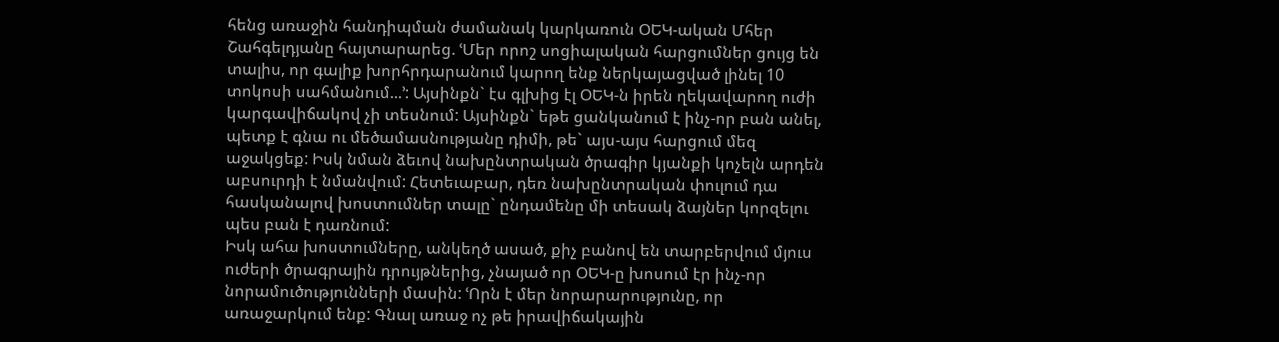հենց առաջին հանդիպման ժամանակ կարկառուն ՕԵԿ-ական Մհեր Շահգելդյանը հայտարարեց. ՙՄեր որոշ սոցիալական հարցումներ ցույց են տալիս, որ գալիք խորհրդարանում կարող ենք ներկայացված լինել 10 տոկոսի սահմանում...՚: Այսինքն` էս գլխից էլ ՕԵԿ-ն իրեն ղեկավարող ուժի կարգավիճակով չի տեսնում: Այսինքն` եթե ցանկանում է ինչ-որ բան անել, պետք է գնա ու մեծամասնությանը դիմի, թե` այս-այս հարցում մեզ աջակցեք: Իսկ նման ձեւով նախընտրական ծրագիր կյանքի կոչելն արդեն աբսուրդի է նմանվում: Հետեւաբար, դեռ նախընտրական փուլում դա հասկանալով խոստումներ տալը` ընդամենը մի տեսակ ձայներ կորզելու պես բան է դառնում:
Իսկ ահա խոստումները, անկեղծ ասած, քիչ բանով են տարբերվում մյուս ուժերի ծրագրային դրույթներից, չնայած որ ՕԵԿ-ը խոսում էր ինչ-որ նորամուծությունների մասին: ՙՈրն է մեր նորարարությունը, որ առաջարկում ենք: Գնալ առաջ ոչ թե իրավիճակային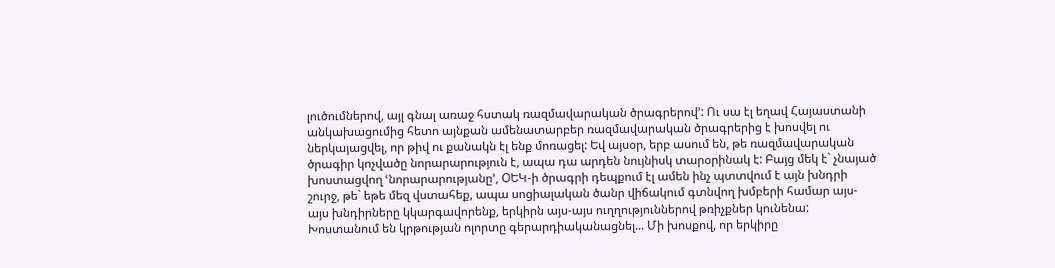լուծումներով, այլ գնալ առաջ հստակ ռազմավարական ծրագրերով՚: Ու սա էլ եղավ Հայաստանի անկախացումից հետո այնքան ամենատարբեր ռազմավարական ծրագրերից է խոսվել ու ներկայացվել, որ թիվ ու քանակն էլ ենք մոռացել: Եվ այսօր, երբ ասում են, թե ռազմավարական ծրագիր կոչվածը նորարարություն է, ապա դա արդեն նույնիսկ տարօրինակ է: Բայց մեկ է` չնայած խոստացվող ՙնորարարությանը՚, ՕԵԿ-ի ծրագրի դեպքում էլ ամեն ինչ պտտվում է այն խնդրի շուրջ, թե` եթե մեզ վստահեք, ապա սոցիալական ծանր վիճակում գտնվող խմբերի համար այս-այս խնդիրները կկարգավորենք, երկիրն այս-այս ուղղություններով թռիչքներ կունենա: Խոստանում են կրթության ոլորտը գերարդիականացնել... Մի խոսքով, որ երկիրը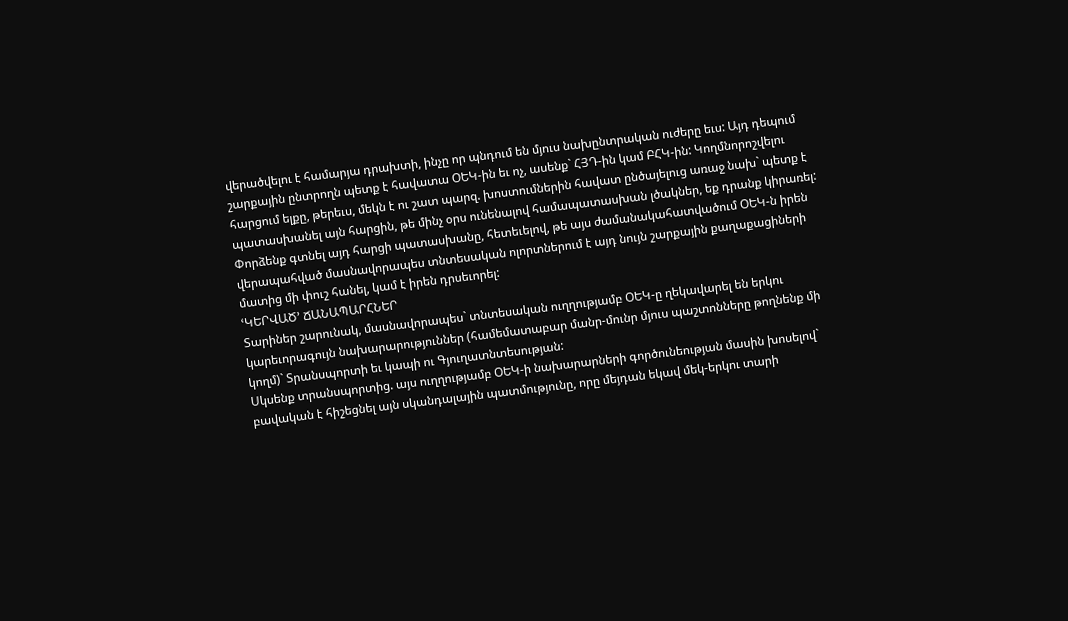վերածվելու է համարյա դրախտի, ինչը որ պնդում են մյուս նախընտրական ուժերը եւս: Այդ դեպում շարքային ընտրողն պետք է հավատա ՕԵԿ-ին եւ ոչ, ասենք` ՀՅԴ-ին կամ ԲՀԿ-ին: Կողմնորոշվելու հարցում ելքը, թերեւս, մեկն է ու շատ պարզ. խոստումներին հավատ ընծայելուց առաջ նախ` պետք է պատասխանել այն հարցին, թե մինչ օրս ունենալով համապատասխան լծակներ, եք դրանք կիրառել: Փորձենք գտնել այդ հարցի պատասխանը, հետեւելով, թե այս ժամանակահատվածում ՕԵԿ-ն իրեն վերապահված մասնավորապես տնտեսական ոլորտներում է այդ նույն շարքային քաղաքացիների մատից մի փուշ հանել, կամ է իրեն դրսեւորել:
ՙԿԵՐՎԱԾ՚ ՃԱՆԱՊԱՐՀՆԵՐ
Տարիներ շարունակ, մասնավորապես` տնտեսական ուղղությամբ ՕԵԿ-ը ղեկավարել են երկու կարեւորագույն նախարարություններ (համեմատաբար մանր-մունր մյուս պաշտոնները թողնենք մի կողմ)` Տրանսպորտի եւ կապի ու Գյուղատնտեսության:
Սկսենք տրանսպորտից. այս ուղղությամբ ՕԵԿ-ի նախարարների գործունեության մասին խոսելով` բավական է հիշեցնել այն սկանդալային պատմությունը, որը մեյդան եկավ մեկ-երկու տարի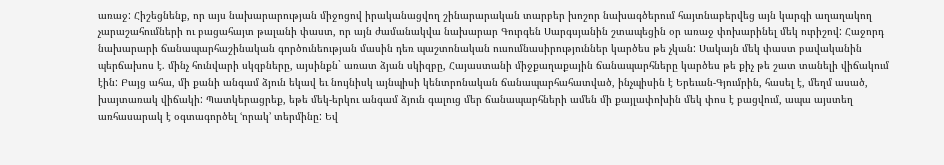առաջ: Հիշեցնենք, որ այս նախարարության միջոցով իրականացվող շինարարական տարբեր խոշոր նախագծերում հայտնաբերվեց այն կարգի աղաղակող չարաշահումների ու բացահայտ թալանի փաստ, որ այն ժամանակվա նախարար Գուրգեն Սարգսյանին շտապեցին օր առաջ փոխարինել մեկ ուրիշով: Հաջորդ նախարարի ճանապարհաշինական գործունեության մասին դեռ պաշտոնական ուսումնասիրություններ կարծես թե չկան: Սակայն մեկ փաստ բավականին պերճախոս է. մինչ հունվարի սկզբները, այսինքն` առատ ձյան սկիզբը, Հայաստանի միջքաղաքային ճանապարհները կարծես թե քիչ թե շատ տանելի վիճակում էին: Բայց ահա, մի քանի անգամ ձյուն եկավ եւ նույնիսկ այնպիսի կենտրոնական ճանապարհահատված, ինչպիսին է Երեւան-Գյումրին, հասել է, մեղմ ասած, խայտառակ վիճակի: Պատկերացրեք, եթե մեկ-երկու անգամ ձյուն գալուց մեր ճանապարհների ամեն մի քայլափոխին մեկ փոս է բացվում, ապա այստեղ առհասարակ է օգտագործել ՙորակ՚ տերմինը: Եվ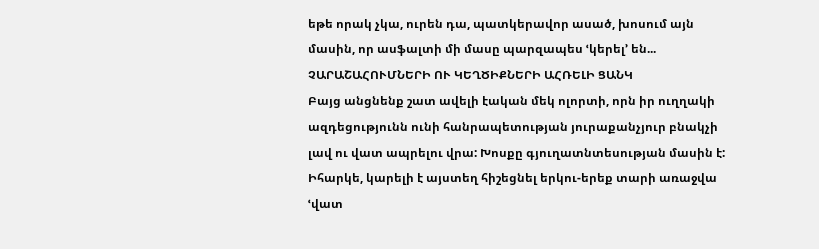եթե որակ չկա, ուրեն դա, պատկերավոր ասած, խոսում այն մասին, որ ասֆալտի մի մասը պարզապես ՙկերել՚ են...
ՉԱՐԱՇԱՀՈՒՄՆԵՐԻ ՈՒ ԿԵՂԾԻՔՆԵՐԻ ԱՀՌԵԼԻ ՑԱՆԿ
Բայց անցնենք շատ ավելի էական մեկ ոլորտի, որն իր ուղղակի ազդեցությունն ունի հանրապետության յուրաքանչյուր բնակչի լավ ու վատ ապրելու վրա: Խոսքը գյուղատնտեսության մասին է:
Իհարկե, կարելի է այստեղ հիշեցնել երկու-երեք տարի առաջվա ՙվատ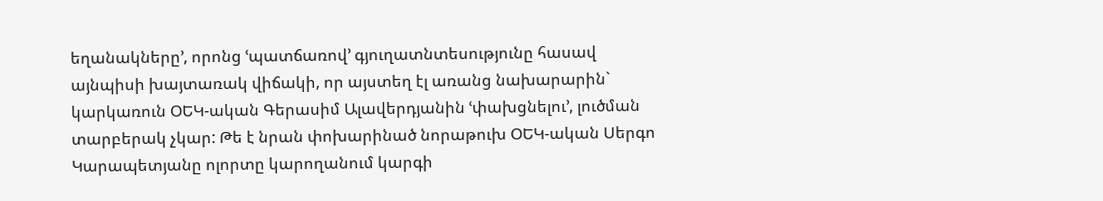եղանակները՚, որոնց ՙպատճառով՚ գյուղատնտեսությունը հասավ այնպիսի խայտառակ վիճակի, որ այստեղ էլ առանց նախարարին` կարկառուն ՕԵԿ-ական Գերասիմ Ալավերդյանին ՙփախցնելու՚, լուծման տարբերակ չկար: Թե է նրան փոխարինած նորաթուխ ՕԵԿ-ական Սերգո Կարապետյանը ոլորտը կարողանում կարգի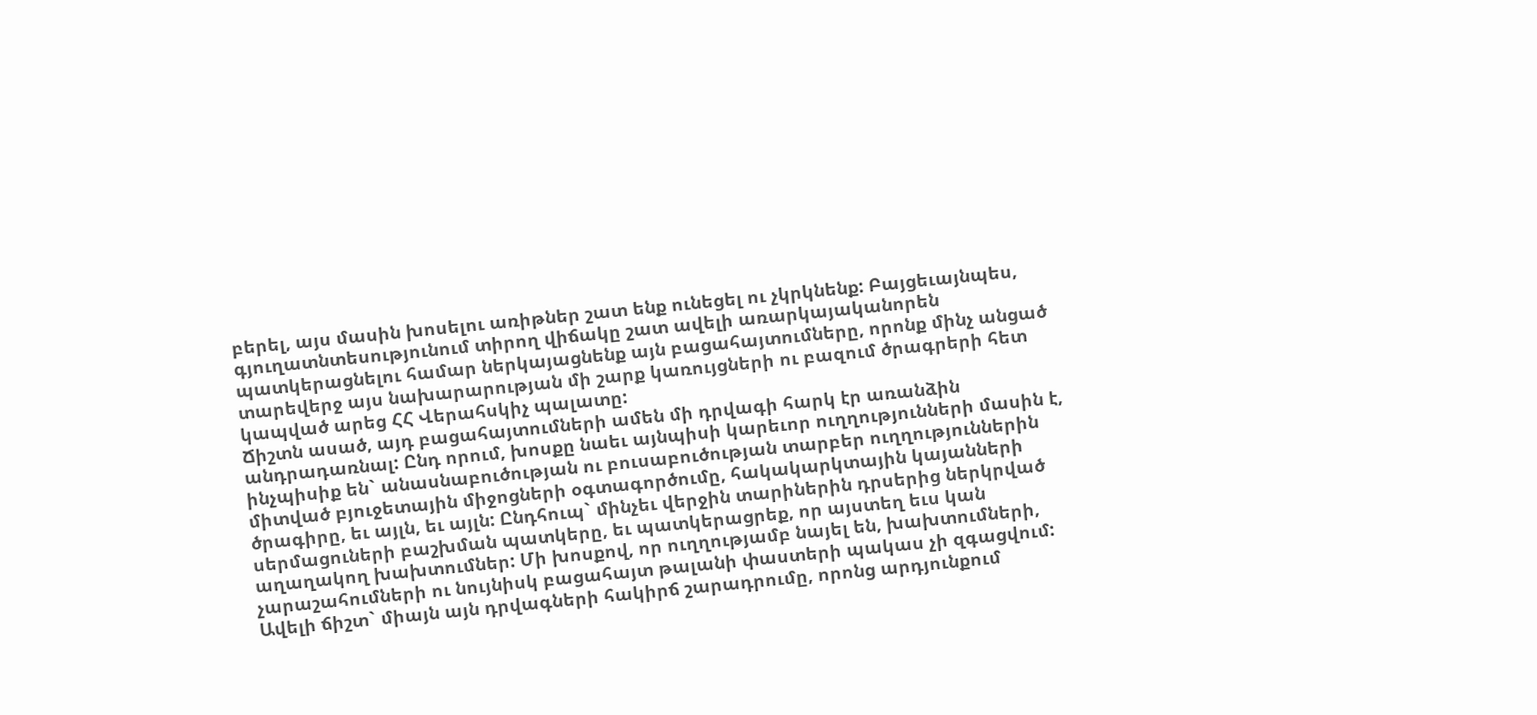բերել, այս մասին խոսելու առիթներ շատ ենք ունեցել ու չկրկնենք: Բայցեւայնպես, գյուղատնտեսությունում տիրող վիճակը շատ ավելի առարկայականորեն պատկերացնելու համար ներկայացնենք այն բացահայտումները, որոնք մինչ անցած տարեվերջ այս նախարարության մի շարք կառույցների ու բազում ծրագրերի հետ կապված արեց ՀՀ Վերահսկիչ պալատը:
Ճիշտն ասած, այդ բացահայտումների ամեն մի դրվագի հարկ էր առանձին անդրադառնալ: Ընդ որում, խոսքը նաեւ այնպիսի կարեւոր ուղղությունների մասին է, ինչպիսիք են` անասնաբուծության ու բուսաբուծության տարբեր ուղղություններին միտված բյուջետային միջոցների օգտագործումը, հակակարկտային կայանների ծրագիրը, եւ այլն, եւ այլն: Ընդհուպ` մինչեւ վերջին տարիներին դրսերից ներկրված սերմացուների բաշխման պատկերը, եւ պատկերացրեք, որ այստեղ եւս կան աղաղակող խախտումներ: Մի խոսքով, որ ուղղությամբ նայել են, խախտումների, չարաշահումների ու նույնիսկ բացահայտ թալանի փաստերի պակաս չի զգացվում: Ավելի ճիշտ` միայն այն դրվագների հակիրճ շարադրումը, որոնց արդյունքում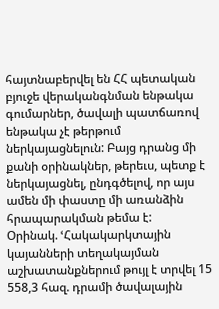հայտնաբերվել են ՀՀ պետական բյուջե վերականգնման ենթակա գումարներ, ծավալի պատճառով ենթակա չէ թերթում ներկայացնելուն: Բայց դրանց մի քանի օրինակներ, թերեւս, պետք է ներկայացնել, ընդգծելով, որ այս ամեն մի փաստը մի առանձին հրապարակման թեմա է:
Օրինակ. ՙՀակակարկտային կայանների տեղակայման աշխատանքներում թույլ է տրվել 15 558,3 հազ. դրամի ծավալային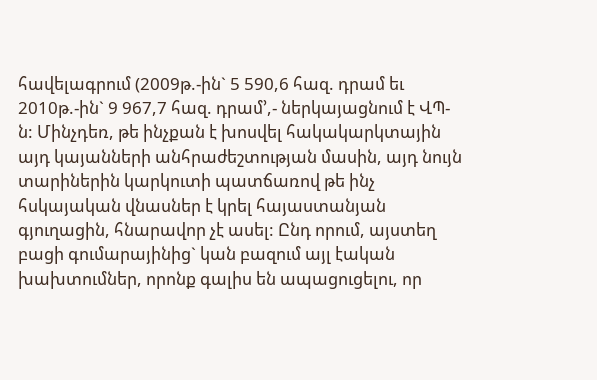հավելագրում (2009թ.-ին` 5 590,6 հազ. դրամ եւ 2010թ.-ին` 9 967,7 հազ. դրամ՚,- ներկայացնում է ՎՊ-ն: Մինչդեռ, թե ինչքան է խոսվել հակակարկտային այդ կայանների անհրաժեշտության մասին, այդ նույն տարիներին կարկուտի պատճառով թե ինչ հսկայական վնասներ է կրել հայաստանյան գյուղացին, հնարավոր չէ ասել: Ընդ որում, այստեղ բացի գումարայինից` կան բազում այլ էական խախտումներ, որոնք գալիս են ապացուցելու, որ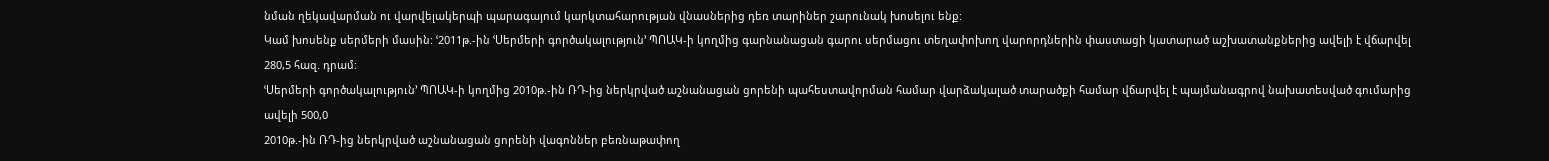նման ղեկավարման ու վարվելակերպի պարագայում կարկտահարության վնասներից դեռ տարիներ շարունակ խոսելու ենք:
Կամ խոսենք սերմերի մասին: ՙ2011թ.-ին ՙՍերմերի գործակալություն՚ ՊՈԱԿ-ի կողմից գարնանացան գարու սերմացու տեղափոխող վարորդներին փաստացի կատարած աշխատանքներից ավելի է վճարվել 280,5 հազ. դրամ:
ՙՍերմերի գործակալություն՚ ՊՈԱԿ-ի կողմից 2010թ.-ին ՌԴ-ից ներկրված աշնանացան ցորենի պահեստավորման համար վարձակալած տարածքի համար վճարվել է պայմանագրով նախատեսված գումարից ավելի 500,0
2010թ.-ին ՌԴ-ից ներկրված աշնանացան ցորենի վագոններ բեռնաթափող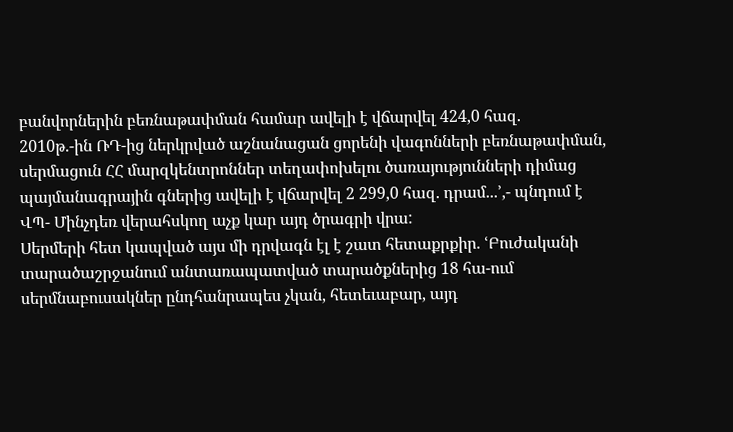բանվորներին բեռնաթափման համար ավելի է վճարվել 424,0 հազ.
2010թ.-ին ՌԴ-ից ներկրված աշնանացան ցորենի վագոնների բեռնաթափման, սերմացուն ՀՀ մարզկենտրոններ տեղափոխելու ծառայությունների դիմաց պայմանագրային գներից ավելի է վճարվել 2 299,0 հազ. դրամ...՚,- պնդում է ՎՊ- Մինչդեռ վերահսկող աչք կար այդ ծրագրի վրա:
Սերմերի հետ կապված այս մի դրվագն էլ է շատ հետաքրքիր. ՙԲուժականի տարածաշրջանում անտառապատված տարածքներից 18 հա-ում սերմնաբուսակներ ընդհանրապես չկան, հետեւաբար, այդ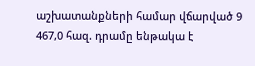աշխատանքների համար վճարված 9 467,0 հազ. դրամը ենթակա է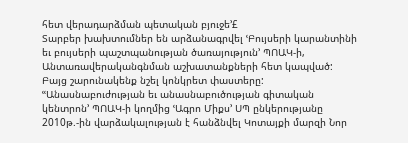հետ վերադարձման պետական բյուջե՚£
Տարբեր խախտումներ են արձանագրվել ՙԲույսերի կարանտինի եւ բույսերի պաշտպանության ծառայություն՚ ՊՈԱԿ-ի, Անտառավերականգնման աշխատանքների հետ կապված: Բայց շարունակենք նշել կոնկրետ փաստերը:
ՙՙԱնասնաբուժության եւ անասնաբուծության գիտական կենտրոն՚ ՊՈԱԿ-ի կողմից ՙԱգրո Միքս՚ ՍՊ ընկերությանը 2010թ.-ին վարձակալության է հանձնվել Կոտայքի մարզի Նոր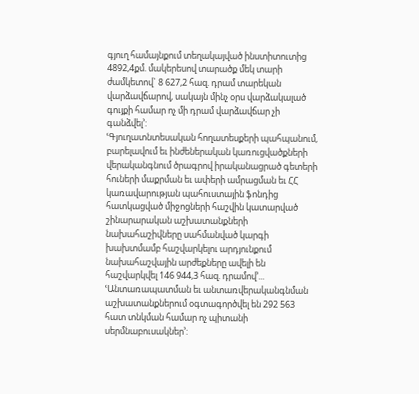գյուղ համայնքում տեղակայված ինստիտուտից 4892,4քմ. մակերեսով տարածք մեկ տարի ժամկետով` 8 627,2 հազ. դրամ տարեկան վարձավճարով, սակայն մինչ օրս վարձակալած գույքի համար ոչ մի դրամ վարձավճար չի գանձվել՚:
ՙԳյուղատնտեսական հողատեսքերի պահպանում, բարելավում եւ ինժեներական կառուցվածքների վերականգնում ծրագրով իրականացրած գետերի հուների մաքրման եւ ափերի ամրացման եւ ՀՀ կառավարության պահուստային ֆոնդից հատկացված միջոցների հաշվին կատարված շինարարական աշխատանքների նախահաշիվները սահմանված կարգի խախտմամբ հաշվարկելու արդյունքում նախահաշվային արժեքները ավելի են հաշվարկվել 146 944,3 հազ. դրամով՚...
ՙԱնտառապատման եւ անտառվերականգնման աշխատանքներում օգտագործվել են 292 563 հատ տնկման համար ոչ պիտանի սերմնաբուսակներ՚: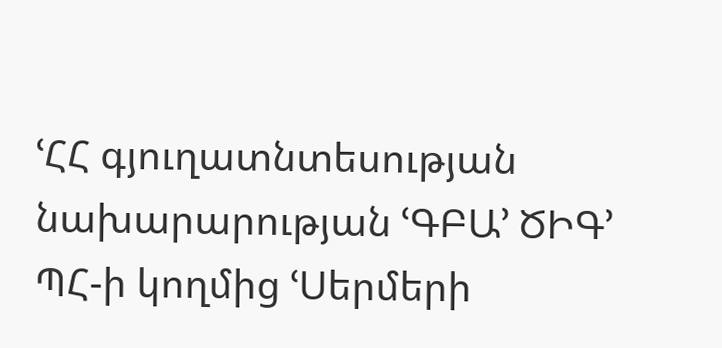ՙՀՀ գյուղատնտեսության նախարարության ՙԳԲԱ՚ ԾԻԳ՚ ՊՀ-ի կողմից ՙՍերմերի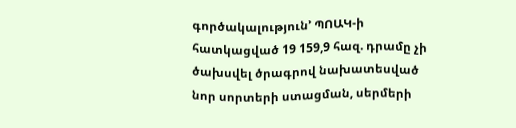գործակալություն՚ ՊՈԱԿ-ի հատկացված 19 159,9 հազ. դրամը չի ծախսվել ծրագրով նախատեսված նոր սորտերի ստացման, սերմերի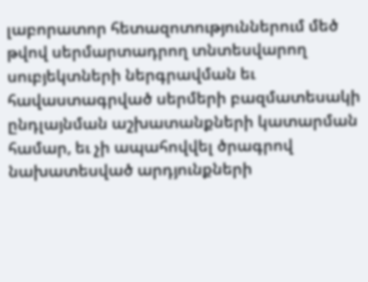լաբորատոր հետազոտություններում մեծ թվով սերմարտադրող տնտեսվարող սուբյեկտների ներգրավման եւ հավաստագրված սերմերի բազմատեսակի ընդլայնման աշխատանքների կատարման համար, եւ չի ապահովվել ծրագրով նախատեսված արդյունքների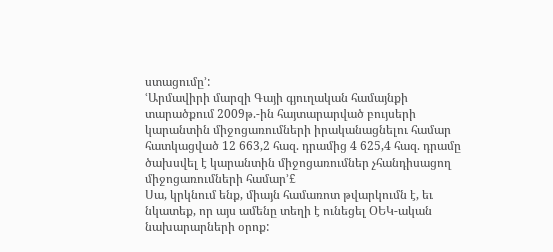ստացումը՚:
ՙԱրմավիրի մարզի Գայի գյուղական համայնքի տարածքում 2009թ.-ին հայտարարված բույսերի կարանտին միջոցառումների իրականացնելու համար հատկացված 12 663,2 հազ. դրամից 4 625,4 հազ. դրամը ծախսվել է կարանտին միջոցառումներ չհանդիսացող միջոցառումների համար՚£
Սա, կրկնում ենք, միայն համառոտ թվարկումն է, եւ նկատեք, որ այս ամենը տեղի է ունեցել ՕԵԿ-ական նախարարների օրոք: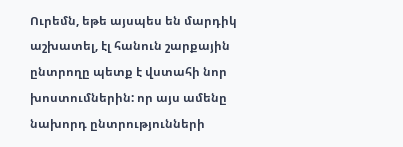Ուրեմն, եթե այսպես են մարդիկ աշխատել, էլ հանուն շարքային ընտրողը պետք է վստահի նոր խոստումներին: որ այս ամենը նախորդ ընտրությունների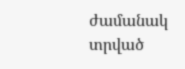ժամանակ տրված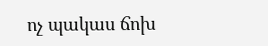ոչ պակաս ճոխ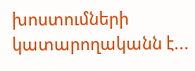խոստումների կատարողականն է...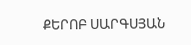ՔԵՐՈԲ ՍԱՐԳՍՅԱՆ